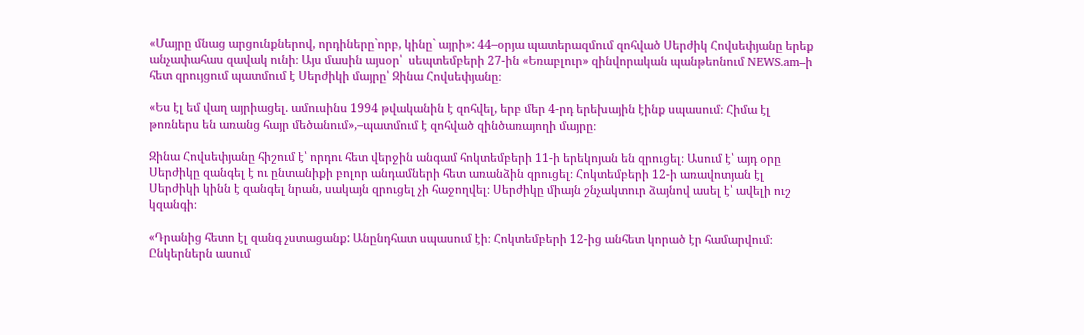«Մայրը մնաց արցունքներով, որդիները`որբ, կինը` այրի»: 44–օրյա պատերազմում զոհված Սերժիկ Հովսեփյանը երեք անչափահաս զավակ ունի։ Այս մասին այսօր՝  սեպտեմբերի 27-ին «Եռաբլուր» զինվորական պանթեոնում NEWS.am–ի հետ զրույցում պատմում է Սերժիկի մայրը՝ Զինա Հովսեփյանը։

«Ես էլ եմ վաղ այրիացել. ամուսինս 1994 թվականին է զոհվել, երբ մեր 4-րդ երեխային էինք սպասում։ Հիմա էլ թոռներս են առանց հայր մեծանում»,–պատմում է զոհված զինծառայողի մայրը։

Զինա Հովսեփյանը հիշում է՝ որդու հետ վերջին անգամ հոկտեմբերի 11-ի երեկոյան են զրուցել։ Ասում է՝ այդ օրը Սերժիկը զանգել է ու ընտանիքի բոլոր անդամների հետ առանձին զրուցել։ Հոկտեմբերի 12-ի առավոտյան էլ Սերժիկի կինն է զանգել նրան, սակայն զրուցել չի հաջողվել։ Սերժիկը միայն շնչակտուր ձայնով ասել է՝ ավելի ուշ կզանգի։

«Դրանից հետո էլ զանգ չստացանք: Անընդհատ սպասում էի։ Հոկտեմբերի 12-ից անհետ կորած էր համարվում։ Ընկերներն ասում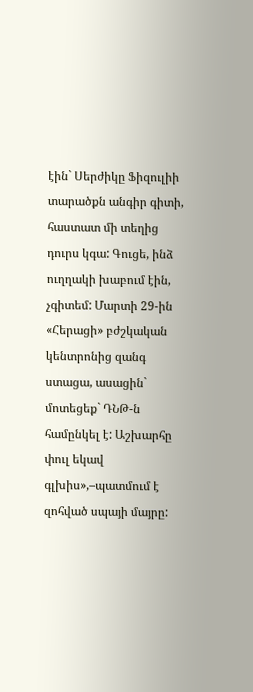էին` Սերժիկը Ֆիզուլիի տարածքն անգիր գիտի, հաստատ մի տեղից դուրս կգա: Գուցե, ինձ ուղղակի խաբում էին, չգիտեմ: Մարտի 29-ին «Հերացի» բժշկական կենտրոնից զանգ ստացա, ասացին` մոտեցեք` ԴՆԹ-ն համընկել է: Աշխարհը փուլ եկավ գլխիս»,–պատմում է զոհված սպայի մայրը: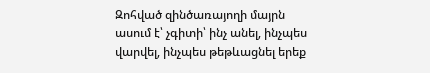Զոհված զինծառայողի մայրն ասում է՝ չգիտի՝ ինչ անել, ինչպես վարվել, ինչպես թեթևացնել երեք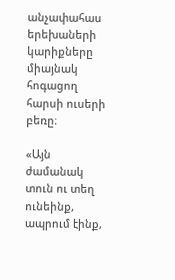անչափահաս երեխաների կարիքները միայնակ հոգացող հարսի ուսերի բեռը։

«Այն ժամանակ տուն ու տեղ ունեինք, ապրում էինք,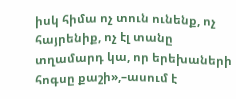իսկ հիմա ոչ տուն ունենք, ոչ հայրենիք, ոչ էլ տանը տղամարդ կա, որ երեխաների հոգսը քաշի»,–ասում է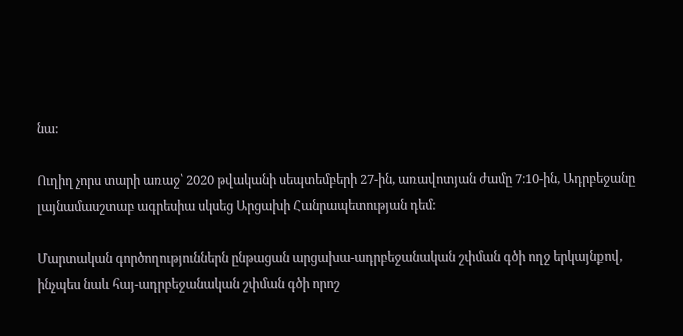նա:

Ուղիղ չորս տարի առաջ՝ 2020 թվականի սեպտեմբերի 27-ին, առավոտյան ժամը 7։10-ին, Ադրբեջանը լայնամասշտաբ ագրեսիա սկսեց Արցախի Հանրապետության դեմ:

Մարտական գործողություններն ընթացան արցախա-ադրբեջանական շփման գծի ողջ երկայնքով, ինչպես նաև հայ-ադրբեջանական շփման գծի որոշ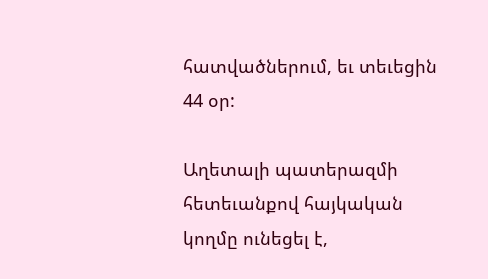հատվածներում, եւ տեւեցին 44 օր:

Աղետալի պատերազմի հետեւանքով հայկական կողմը ունեցել է,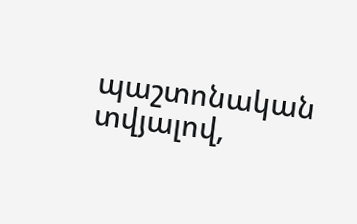պաշտոնական տվյալով,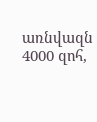առնվազն 4000 զոհ,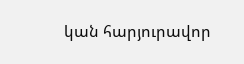կան հարյուրավոր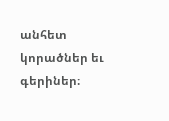անհետ կորածներ եւ գերիներ։